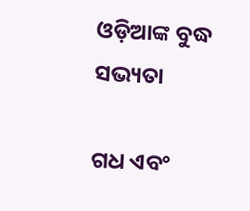ଓଡ଼ିଆଙ୍କ ବୁଦ୍ଧ ସଭ୍ୟତା

ଗଧ ଏବଂ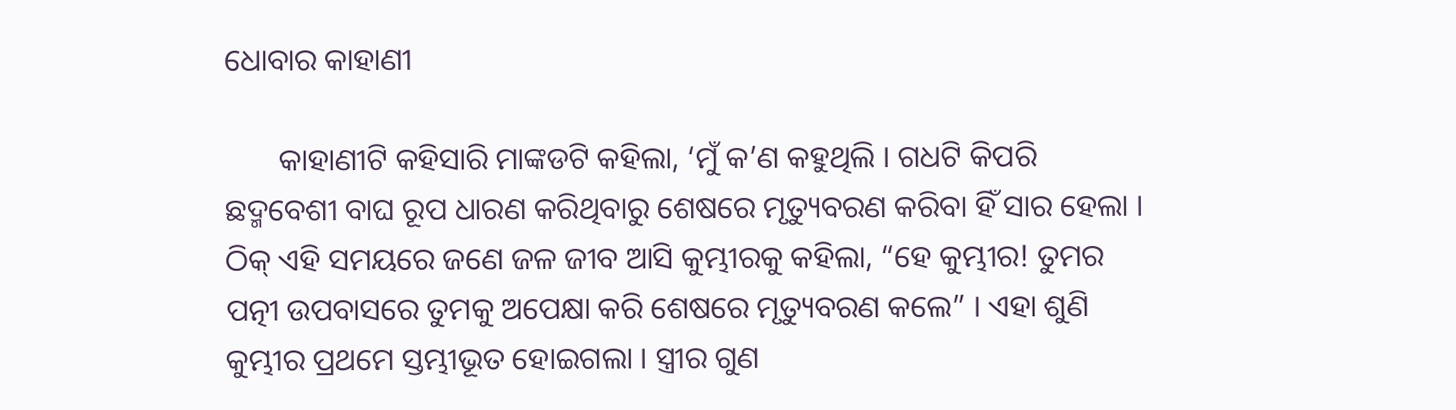ଧୋବାର କାହାଣୀ

       କାହାଣୀଟି କହିସାରି ମାଙ୍କଡଟି କହିଲା, ‘ମୁଁ କ’ଣ କହୁଥିଲି । ଗଧଟି କିପରି ଛଦ୍ମବେଶୀ ବାଘ ରୂପ ଧାରଣ କରିଥିବାରୁ ଶେଷରେ ମୃତ୍ୟୁବରଣ କରିବା ହିଁ ସାର ହେଲା । ଠିକ୍ ଏହି ସମୟରେ ଜଣେ ଜଳ ଜୀବ ଆସି କୁମ୍ଭୀରକୁ କହିଲା, “ହେ କୁମ୍ଭୀର! ତୁମର ପତ୍ନୀ ଉପବାସରେ ତୁମକୁ ଅପେକ୍ଷା କରି ଶେଷରେ ମୃତ୍ୟୁବରଣ କଲେ” । ଏହା ଶୁଣି କୁମ୍ଭୀର ପ୍ରଥମେ ସ୍ତମ୍ଭୀଭୂତ ହୋଇଗଲା । ସ୍ତ୍ରୀର ଗୁଣ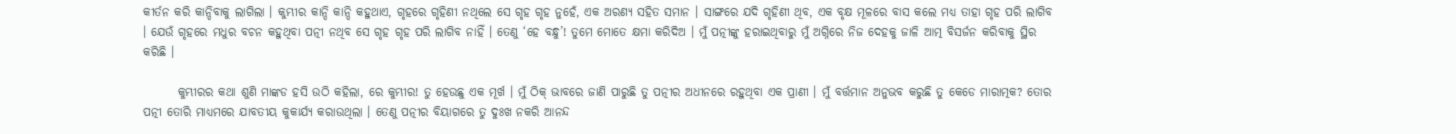କୀର୍ତନ କରି କାନ୍ଦିବାକୁ ଲାଗିଲା । କୁମ୍ଭୀର କାନ୍ଦି କାନ୍ଦି କହୁଥାଏ, ଗୃହରେ ଗୃହିଣୀ ନଥିଲେ ସେ ଗୃହ ଗୃହ ନୁହେଁ, ଏକ ଅରଣ୍ୟ ସହିତ ସମାନ । ସାଙ୍ଗରେ ଯଦି ଗୃହିଣୀ ଥିବ, ଏକ ବୃକ୍ଷ ମୂଳରେ ବାସ କଲେ ମଧ୍ୟ ତାହା ଗୃହ ପରି ଲାଗିବ । ଯେଉଁ ଗୃହରେ ମଧୁର ବଚନ କହୁଥିବା ପତ୍ନୀ ନଥିବ ସେ ଗୃହ ଗୃହ ପରି ଲାଗିବ ନାହିଁ । ତେଣୁ ‘ହେ ବନ୍ଧୁ’! ତୁମେ ମୋତେ କ୍ଷମା କରିଦିଅ । ମୁଁ ପତ୍ନୀଙ୍କୁ ହରାଇଥିବାରୁ ମୁଁ ଅଗ୍ନିରେ ନିଜ ଦେହକୁ ଜାଳି ଆତ୍ମ ବିସର୍ଜନ କରିବାକୁ ସ୍ଥିର କରିଛି ।

       କୁମ୍ଭୀରର କଥା ଶୁଣି ମାଙ୍କଡ ହସି ଉଠି କହିଲା, ରେ କୁମ୍ଭୀର! ତୁ ହେଉଛୁ ଏକ ମୂର୍ଖ । ମୁଁ ଠିକ୍ ଭାବରେ ଜାଣି ପାରୁଛି ତୁ ପତ୍ନୀର ଅଧୀନରେ ରହୁଥିବା ଏକ ପ୍ରାଣୀ । ମୁଁ ବର୍ତ୍ତମାନ ଅନୁଭବ କରୁଛି ତୁ କେଡେ ମାରାତ୍ମକ? ତୋର ପତ୍ନୀ ତୋରି ମାଧ୍ୟମରେ ଯାବତୀୟ କୁକାର୍ଯ୍ୟ କରାଉଥିଲା । ତେଣୁ ପତ୍ନୀର ବିୟାଗରେ ତୁ ଦୁଃଖ ନକରି ଆନନ୍ଦ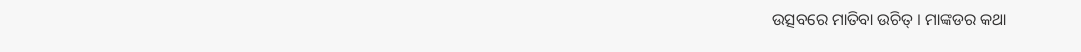ଉତ୍ସବରେ ମାତିବା ଉଚିତ୍ । ମାଙ୍କଡର କଥା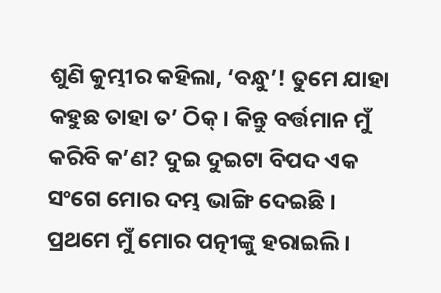ଶୁଣି କୁମ୍ଭୀର କହିଲା, ‘ବନ୍ଧୁ’! ତୁମେ ଯାହା କହୁଛ ତାହା ତ’ ଠିକ୍ । କିନ୍ତୁ ବର୍ତ୍ତମାନ ମୁଁ କରିବି କ’ଣ? ଦୁଇ ଦୁଇଟା ବିପଦ ଏକ ସଂଗେ ମୋର ଦମ୍ଭ ଭାଙ୍ଗି ଦେଇଛି । ପ୍ରଥମେ ମୁଁ ମୋର ପତ୍ନୀଙ୍କୁ ହରାଇଲି ।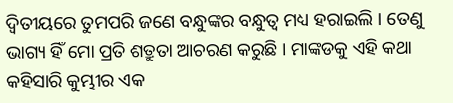ଦ୍ୱିତୀୟରେ ତୁମପରି ଜଣେ ବନ୍ଧୁଙ୍କର ବନ୍ଧୁତ୍ୱ ମଧ୍ୟ ହରାଇଲି । ତେଣୁ ଭାଗ୍ୟ ହିଁ ମୋ ପ୍ରତି ଶତ୍ରୁତା ଆଚରଣ କରୁଛି । ମାଙ୍କଡକୁ ଏହି କଥା କହିସାରି କୁମ୍ଭୀର ଏକ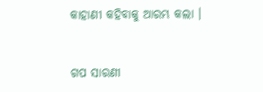କାହାଣୀ କହିବାକୁ ଆରମ୍ଭ କଲା ।


ଗପ ସାରଣୀ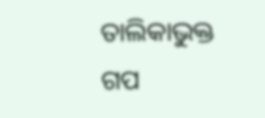ତାଲିକାଭୁକ୍ତ ଗପ